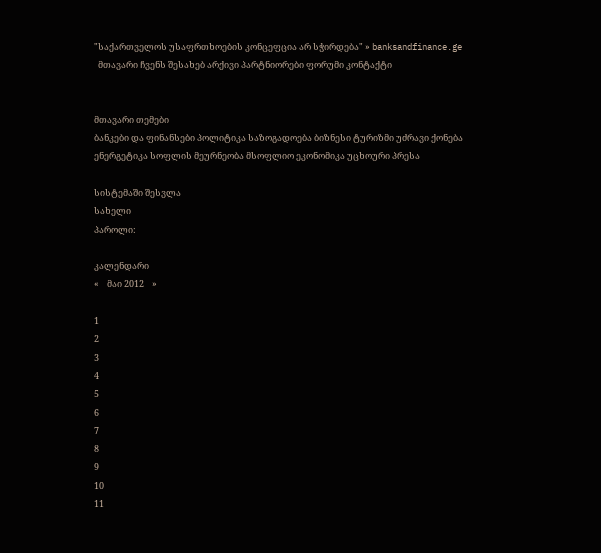"საქართველოს უსაფრთხოების კონცეფცია არ სჭირდება" » banksandfinance.ge
  მთავარი ჩვენს შესახებ არქივი პარტნიორები ფორუმი კონტაქტი


მთავარი თემები
ბანკები და ფინანსები პოლიტიკა საზოგადოება ბიზნესი ტურიზმი უძრავი ქონება ენერგეტიკა სოფლის მეურნეობა მსოფლიო ეკონომიკა უცხოური პრესა

სისტემაში შესვლა
სახელი
პაროლი:

კალენდარი
«    მაი 2012    »

1
2
3
4
5
6
7
8
9
10
11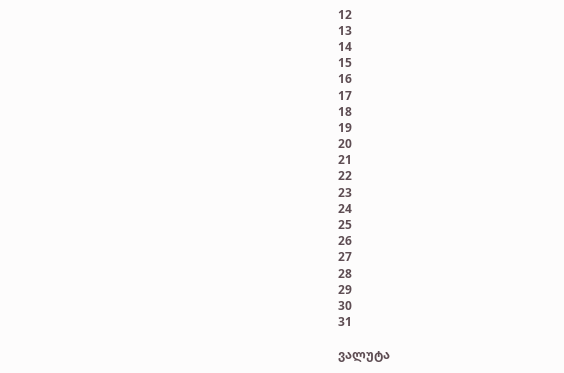12
13
14
15
16
17
18
19
20
21
22
23
24
25
26
27
28
29
30
31

ვალუტა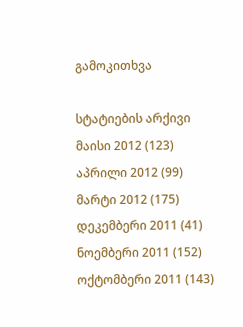გამოკითხვა

სტატიების არქივი
მაისი 2012 (123)
აპრილი 2012 (99)
მარტი 2012 (175)
დეკემბერი 2011 (41)
ნოემბერი 2011 (152)
ოქტომბერი 2011 (143)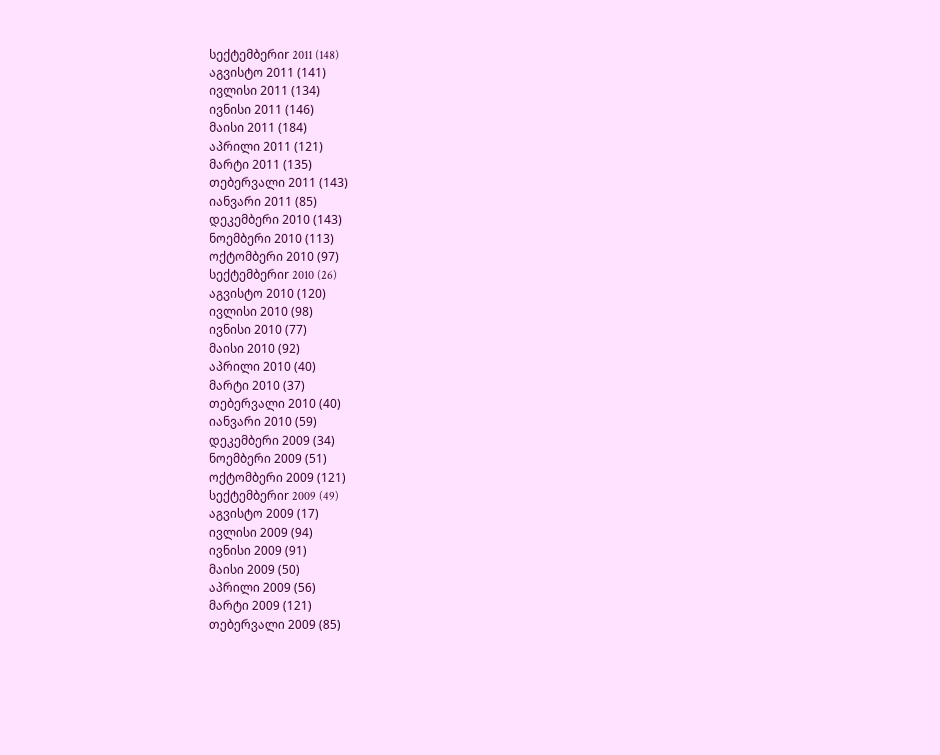სექტემბერიr 2011 (148)
აგვისტო 2011 (141)
ივლისი 2011 (134)
ივნისი 2011 (146)
მაისი 2011 (184)
აპრილი 2011 (121)
მარტი 2011 (135)
თებერვალი 2011 (143)
იანვარი 2011 (85)
დეკემბერი 2010 (143)
ნოემბერი 2010 (113)
ოქტომბერი 2010 (97)
სექტემბერიr 2010 (26)
აგვისტო 2010 (120)
ივლისი 2010 (98)
ივნისი 2010 (77)
მაისი 2010 (92)
აპრილი 2010 (40)
მარტი 2010 (37)
თებერვალი 2010 (40)
იანვარი 2010 (59)
დეკემბერი 2009 (34)
ნოემბერი 2009 (51)
ოქტომბერი 2009 (121)
სექტემბერიr 2009 (49)
აგვისტო 2009 (17)
ივლისი 2009 (94)
ივნისი 2009 (91)
მაისი 2009 (50)
აპრილი 2009 (56)
მარტი 2009 (121)
თებერვალი 2009 (85)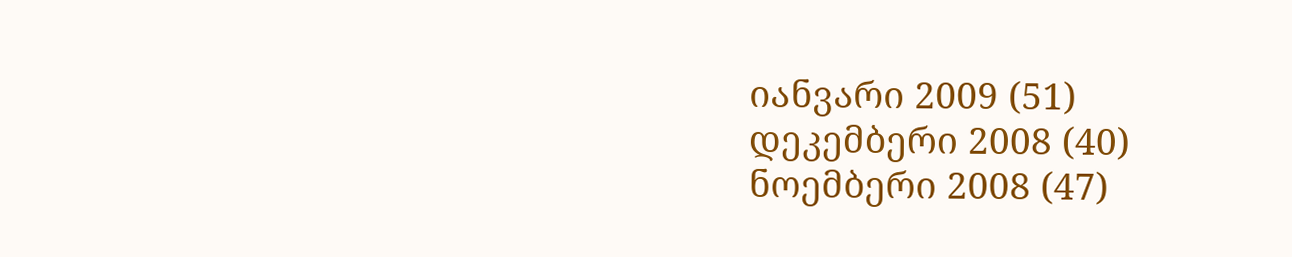იანვარი 2009 (51)
დეკემბერი 2008 (40)
ნოემბერი 2008 (47)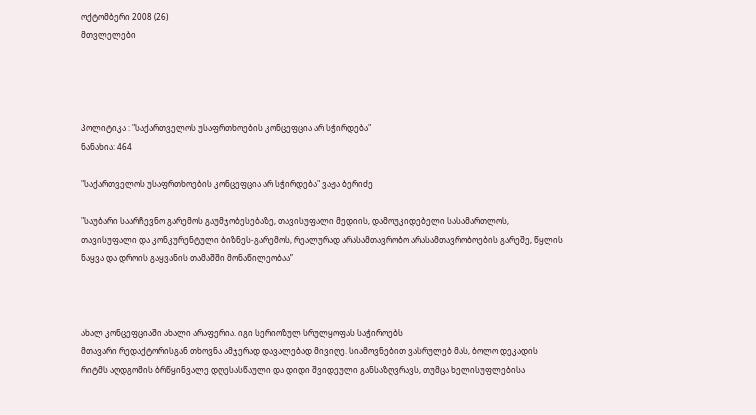ოქტომბერი 2008 (26)
მთვლელები




პოლიტიკა : "საქართველოს უსაფრთხოების კონცეფცია არ სჭირდება"
ნანახია: 464

"საქართველოს უსაფრთხოების კონცეფცია არ სჭირდება" ვაჟა ბერიძე

"საუბარი საარჩევნო გარემოს გაუმჯობესებაზე, თავისუფალი მედიის, დამოუკიდებელი სასამართლოს, თავისუფალი და კონკურენტული ბიზნეს-გარემოს, რეალურად არასამთავრობო არასამთავრობოების გარეშე, წყლის ნაყვა და დროის გაყვანის თამაშში მონაწილეობაა”



ახალ კონცეფციაში ახალი არაფერია. იგი სერიოზულ სრულყოფას საჭიროებს
მთავარი რედაქტორისგან თხოვნა ამჯერად დავალებად მივიღე. სიამოვნებით ვასრულებ მას, ბოლო დეკადის რიტმს აღდგომის ბრწყინვალე დღესასწაული და დიდი შვიდეული განსაზღვრავს, თუმცა ხელისუფლებისა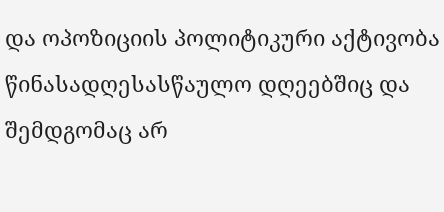და ოპოზიციის პოლიტიკური აქტივობა წინასადღესასწაულო დღეებშიც და შემდგომაც არ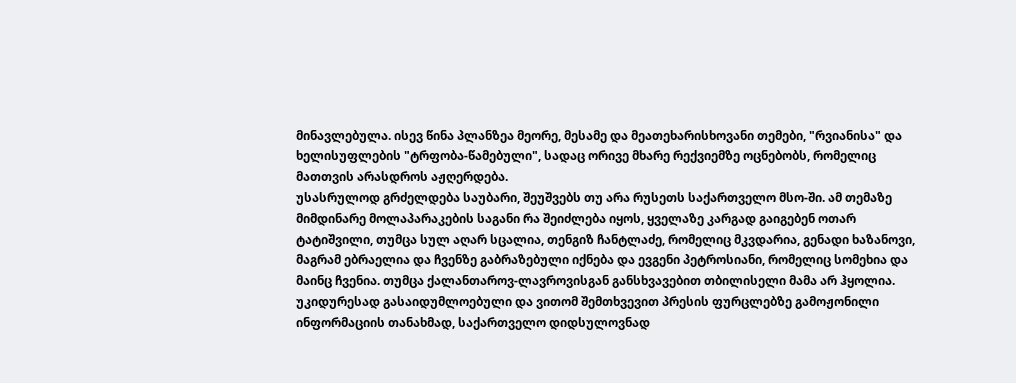მინავლებულა. ისევ წინა პლანზეა მეორე, მესამე და მეათეხარისხოვანი თემები, "რვიანისა" და ხელისუფლების "ტრფობა-წამებული", სადაც ორივე მხარე რექვიემზე ოცნებობს, რომელიც მათთვის არასდროს აჟღერდება.
უსასრულოდ გრძელდება საუბარი, შეუშვებს თუ არა რუსეთს საქართველო მსო-ში. ამ თემაზე მიმდინარე მოლაპარაკების საგანი რა შეიძლება იყოს, ყველაზე კარგად გაიგებენ ოთარ ტატიშვილი, თუმცა სულ აღარ სცალია, თენგიზ ჩანტლაძე, რომელიც მკვდარია, გენადი ხაზანოვი, მაგრამ ებრაელია და ჩვენზე გაბრაზებული იქნება და ევგენი პეტროსიანი, რომელიც სომეხია და მაინც ჩვენია. თუმცა ქალანთაროვ-ლავროვისგან განსხვავებით თბილისელი მამა არ ჰყოლია. უკიდურესად გასაიდუმლოებული და ვითომ შემთხვევით პრესის ფურცლებზე გამოჟონილი ინფორმაციის თანახმად, საქართველო დიდსულოვნად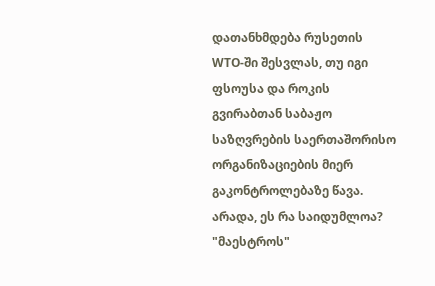დათანხმდება რუსეთის WTO-ში შესვლას, თუ იგი ფსოუსა და როკის გვირაბთან საბაჟო საზღვრების საერთაშორისო ორგანიზაციების მიერ გაკონტროლებაზე წავა. არადა, ეს რა საიდუმლოა? "მაესტროს"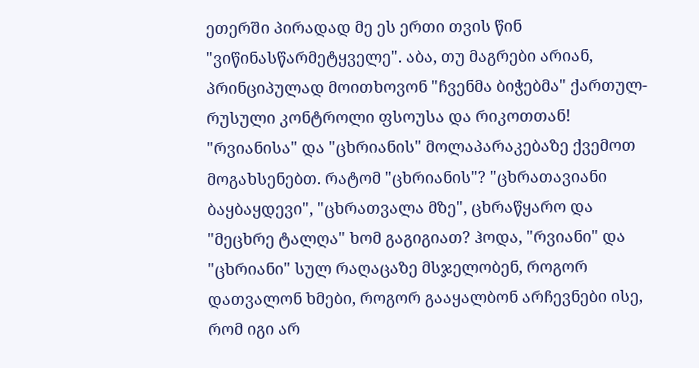ეთერში პირადად მე ეს ერთი თვის წინ "ვიწინასწარმეტყველე". აბა, თუ მაგრები არიან, პრინციპულად მოითხოვონ "ჩვენმა ბიჭებმა" ქართულ-რუსული კონტროლი ფსოუსა და რიკოთთან!
"რვიანისა" და "ცხრიანის" მოლაპარაკებაზე ქვემოთ მოგახსენებთ. რატომ "ცხრიანის"? "ცხრათავიანი ბაყბაყდევი", "ცხრათვალა მზე", ცხრაწყარო და "მეცხრე ტალღა" ხომ გაგიგიათ? ჰოდა, "რვიანი" და "ცხრიანი" სულ რაღაცაზე მსჯელობენ, როგორ დათვალონ ხმები, როგორ გააყალბონ არჩევნები ისე, რომ იგი არ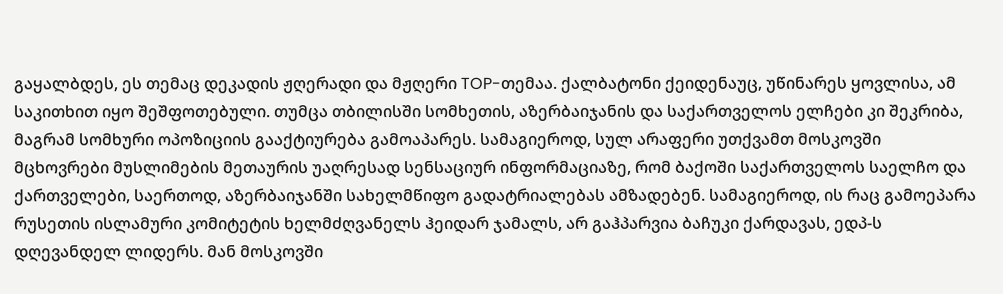გაყალბდეს, ეს თემაც დეკადის ჟღერადი და მჟღერი TOP-თემაა. ქალბატონი ქეიდენაუც, უწინარეს ყოვლისა, ამ საკითხით იყო შეშფოთებული. თუმცა თბილისში სომხეთის, აზერბაიჯანის და საქართველოს ელჩები კი შეკრიბა, მაგრამ სომხური ოპოზიციის გააქტიურება გამოაპარეს. სამაგიეროდ, სულ არაფერი უთქვამთ მოსკოვში მცხოვრები მუსლიმების მეთაურის უაღრესად სენსაციურ ინფორმაციაზე, რომ ბაქოში საქართველოს საელჩო და ქართველები, საერთოდ, აზერბაიჯანში სახელმწიფო გადატრიალებას ამზადებენ. სამაგიეროდ, ის რაც გამოეპარა რუსეთის ისლამური კომიტეტის ხელმძღვანელს ჰეიდარ ჯამალს, არ გაჰპარვია ბაჩუკი ქარდავას, ედპ-ს დღევანდელ ლიდერს. მან მოსკოვში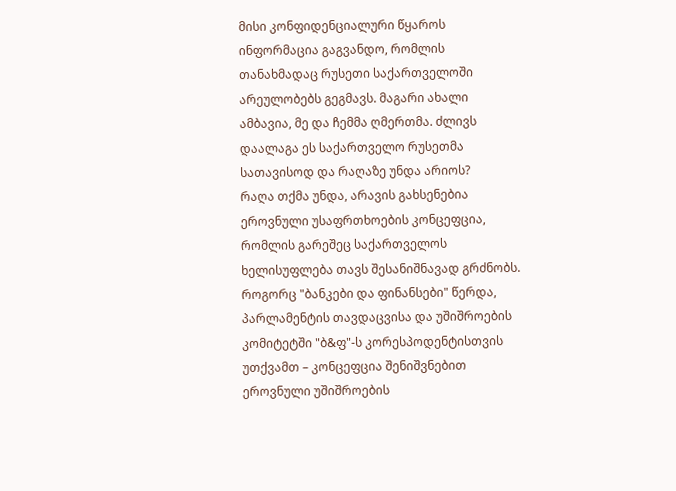მისი კონფიდენციალური წყაროს ინფორმაცია გაგვანდო, რომლის თანახმადაც რუსეთი საქართველოში არეულობებს გეგმავს. მაგარი ახალი ამბავია, მე და ჩემმა ღმერთმა. ძლივს დაალაგა ეს საქართველო რუსეთმა სათავისოდ და რაღაზე უნდა არიოს?
რაღა თქმა უნდა, არავის გახსენებია ეროვნული უსაფრთხოების კონცეფცია, რომლის გარეშეც საქართველოს ხელისუფლება თავს შესანიშნავად გრძნობს. როგორც "ბანკები და ფინანსები" წერდა, პარლამენტის თავდაცვისა და უშიშროების კომიტეტში "ბ&ფ"-ს კორესპოდენტისთვის უთქვამთ – კონცეფცია შენიშვნებით ეროვნული უშიშროების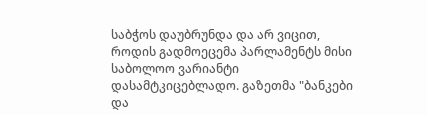საბჭოს დაუბრუნდა და არ ვიცით, როდის გადმოეცემა პარლამენტს მისი საბოლოო ვარიანტი დასამტკიცებლადო. გაზეთმა "ბანკები და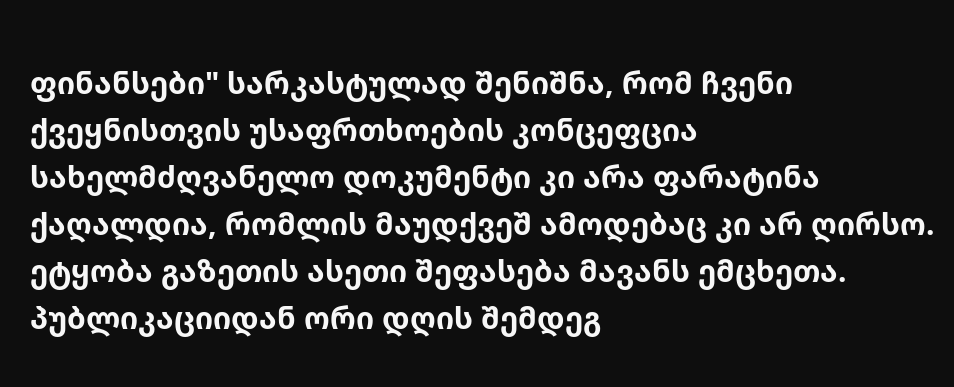ფინანსები" სარკასტულად შენიშნა, რომ ჩვენი ქვეყნისთვის უსაფრთხოების კონცეფცია სახელმძღვანელო დოკუმენტი კი არა ფარატინა ქაღალდია, რომლის მაუდქვეშ ამოდებაც კი არ ღირსო. ეტყობა გაზეთის ასეთი შეფასება მავანს ემცხეთა. პუბლიკაციიდან ორი დღის შემდეგ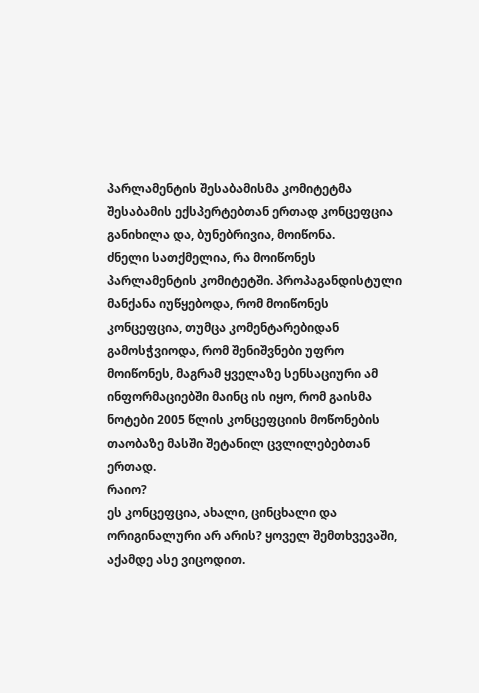პარლამენტის შესაბამისმა კომიტეტმა შესაბამის ექსპერტებთან ერთად კონცეფცია განიხილა და, ბუნებრივია, მოიწონა.
ძნელი სათქმელია, რა მოიწონეს პარლამენტის კომიტეტში. პროპაგანდისტული მანქანა იუწყებოდა, რომ მოიწონეს კონცეფცია, თუმცა კომენტარებიდან გამოსჭვიოდა, რომ შენიშვნები უფრო მოიწონეს, მაგრამ ყველაზე სენსაციური ამ ინფორმაციებში მაინც ის იყო, რომ გაისმა ნოტები 2005 წლის კონცეფციის მოწონების თაობაზე მასში შეტანილ ცვლილებებთან ერთად.
რაიო?
ეს კონცეფცია, ახალი, ცინცხალი და ორიგინალური არ არის? ყოველ შემთხვევაში, აქამდე ასე ვიცოდით.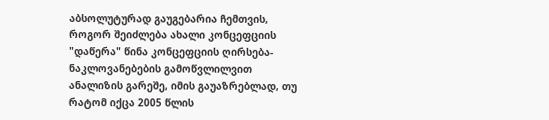აბსოლუტურად გაუგებარია ჩემთვის, როგორ შეიძლება ახალი კონცეფციის "დაწერა" წინა კონცეფციის ღირსება-ნაკლოვანებების გამოწვლილვით ანალიზის გარეშე, იმის გაუაზრებლად, თუ რატომ იქცა 2005 წლის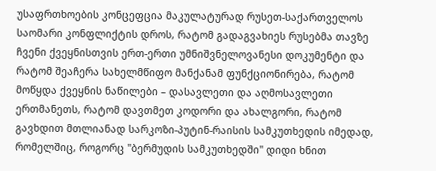უსაფრთხოების კონცეფცია მაკულატურად რუსეთ-საქართველოს საომარი კონფლიქტის დროს, რატომ გადაგვახიეს რუსებმა თავზე ჩვენი ქვეყნისთვის ერთ-ერთი უმნიშვნელოვანესი დოკუმენტი და რატომ შეაჩერა სახელმწიფო მანქანამ ფუნქციონირება, რატომ მოწყდა ქვეყნის ნაწილები – დასავლეთი და აღმოსავლეთი ერთმანეთს, რატომ დავთმეთ კოდორი და ახალგორი, რატომ გავხდით მთლიანად სარკოზი-პუტინ-რაისის სამკუთხედის იმედად, რომელშიც, როგორც "ბერმუდის სამკუთხედში" დიდი ხნით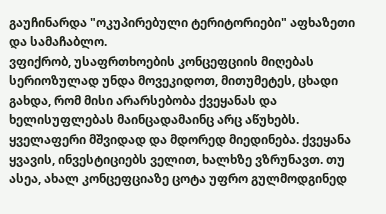გაუჩინარდა "ოკუპირებული ტერიტორიები" აფხაზეთი და სამაჩაბლო.
ვფიქრობ, უსაფრთხოების კონცეფციის მიღებას სერიოზულად უნდა მოვეკიდოთ, მითუმეტეს, ცხადი გახდა, რომ მისი არარსებობა ქვეყანას და ხელისუფლებას მაინცადამაინც არც აწუხებს. ყველაფერი მშვიდად და მდორედ მიედინება. ქვეყანა ყვავის, ინვესტიციებს ველით, ხალხზე ვზრუნავთ. თუ ასეა, ახალ კონცეფციაზე ცოტა უფრო გულმოდგინედ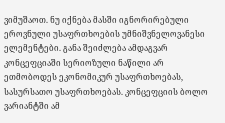ვიმუშაოთ. ნუ იქნება მასში იგნორირებული ეროვნული უსაფრთხოების უმნიშვნელოვანესი ელემენტები. განა შეიძლება ამდაგვარ კონცეფციაში სერიოზული ნაწილი არ ეთმობოდეს ეკონომიკურ უსაფრთხოებას, სასურსათო უსაფრთხოებას. კონცეფციის ბოლო ვარიანტში ამ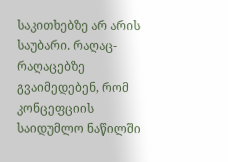საკითხებზე არ არის საუბარი. რაღაც-რაღაცებზე გვაიმედებენ, რომ კონცეფციის საიდუმლო ნაწილში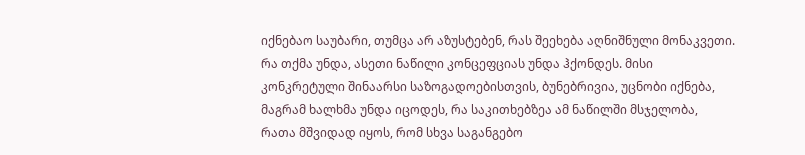იქნებაო საუბარი, თუმცა არ აზუსტებენ, რას შეეხება აღნიშნული მონაკვეთი. რა თქმა უნდა, ასეთი ნაწილი კონცეფციას უნდა ჰქონდეს. მისი კონკრეტული შინაარსი საზოგადოებისთვის, ბუნებრივია, უცნობი იქნება, მაგრამ ხალხმა უნდა იცოდეს, რა საკითხებზეა ამ ნაწილში მსჯელობა, რათა მშვიდად იყოს, რომ სხვა საგანგებო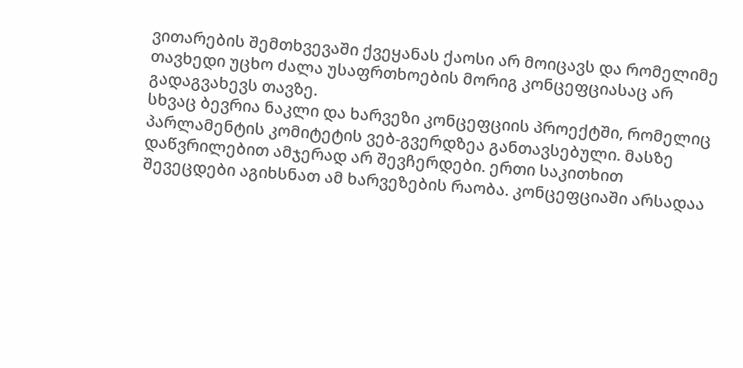ვითარების შემთხვევაში ქვეყანას ქაოსი არ მოიცავს და რომელიმე თავხედი უცხო ძალა უსაფრთხოების მორიგ კონცეფციასაც არ გადაგვახევს თავზე.
სხვაც ბევრია ნაკლი და ხარვეზი კონცეფციის პროექტში, რომელიც პარლამენტის კომიტეტის ვებ-გვერდზეა განთავსებული. მასზე დაწვრილებით ამჯერად არ შევჩერდები. ერთი საკითხით შევეცდები აგიხსნათ ამ ხარვეზების რაობა. კონცეფციაში არსადაა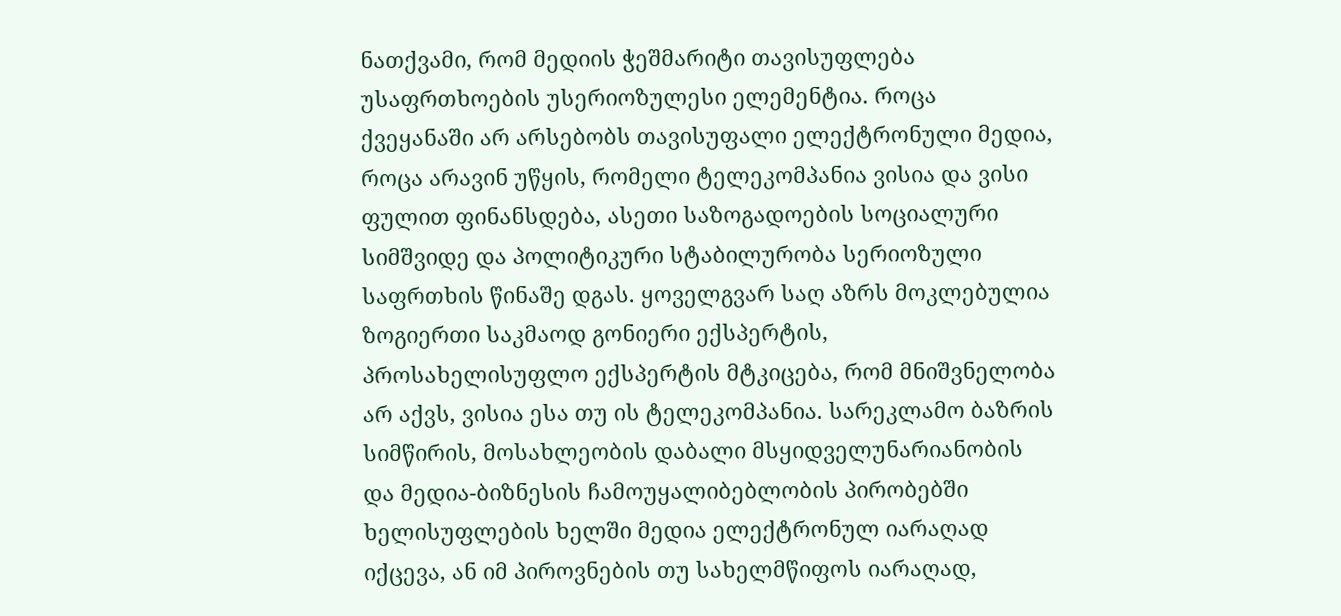ნათქვამი, რომ მედიის ჭეშმარიტი თავისუფლება უსაფრთხოების უსერიოზულესი ელემენტია. როცა ქვეყანაში არ არსებობს თავისუფალი ელექტრონული მედია, როცა არავინ უწყის, რომელი ტელეკომპანია ვისია და ვისი ფულით ფინანსდება, ასეთი საზოგადოების სოციალური სიმშვიდე და პოლიტიკური სტაბილურობა სერიოზული საფრთხის წინაშე დგას. ყოველგვარ საღ აზრს მოკლებულია ზოგიერთი საკმაოდ გონიერი ექსპერტის, პროსახელისუფლო ექსპერტის მტკიცება, რომ მნიშვნელობა არ აქვს, ვისია ესა თუ ის ტელეკომპანია. სარეკლამო ბაზრის სიმწირის, მოსახლეობის დაბალი მსყიდველუნარიანობის და მედია-ბიზნესის ჩამოუყალიბებლობის პირობებში ხელისუფლების ხელში მედია ელექტრონულ იარაღად იქცევა, ან იმ პიროვნების თუ სახელმწიფოს იარაღად,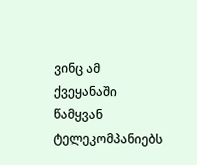ვინც ამ ქვეყანაში წამყვან ტელეკომპანიებს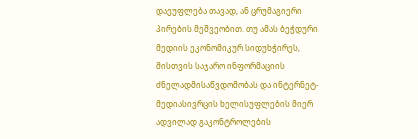დაეუფლება თავად, ან ცრუმაგიერი პირების მეშვეობით. თუ ამას ბეჭდური მედიის ეკონომიკურ სიდუხჭირეს, მისთვის საჯარო ინფორმაციის ძნელადმისაწვდომობას და ინტერნეტ-მედიასივრცის ხელისუფლების მიერ ადვილად გაკონტროლების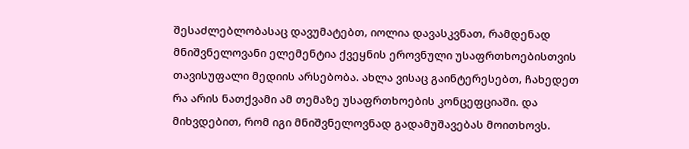შესაძლებლობასაც დავუმატებთ, იოლია დავასკვნათ, რამდენად მნიშვნელოვანი ელემენტია ქვეყნის ეროვნული უსაფრთხოებისთვის თავისუფალი მედიის არსებობა. ახლა ვისაც გაინტერესებთ, ჩახედეთ რა არის ნათქვამი ამ თემაზე უსაფრთხოების კონცეფციაში. და მიხვდებით, რომ იგი მნიშვნელოვნად გადამუშავებას მოითხოვს.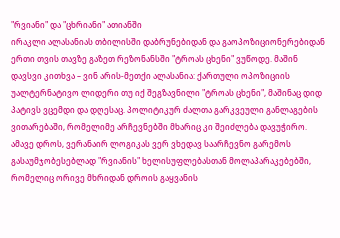"რვიანი" და "ცხრიანი" ათიანში
ირაკლი ალასანიას თბილისში დაბრუნებიდან და გაოპოზიციონერებიდან ერთი თვის თავზე გაზეთ რეზონანსში "ტროას ცხენი" ვუწოდე. მაშინ დავსვი კითხვა – ვინ არის-მეთქი ალასანია: ქართული ოპოზიციის უალტერნატივო ლიდერი თუ იქ შეგზავნილი "ტროას ცხენი", მაშინაც დიდ პატივს ვცემდი და დღესაც. პოლიტიკურ ძალთა გარკვეული განლაგების ვითარებაში, რომელიმე არჩევნებში მხარიც კი შეიძლება დავუჭირო. ამავე დროს, ვერანაირ ლოგიკას ვერ ვხედავ საარჩევნო გარემოს გასაუმჯობესებლად "რვიანის" ხელისუფლებასთან მოლაპარაკებებში, რომელიც ორივე მხრიდან დროის გაყვანის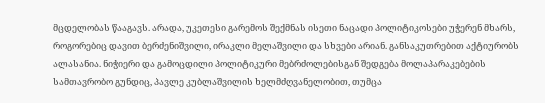მცდელობას წააგავს. არადა, უკეთესი გარემოს შექმნას ისეთი ნაცადი პოლიტიკოსები უჭერენ მხარს, როგორებიც დავით ბერძენიშვილი, ირაკლი მელაშვილი და სხვები არიან. განსაკუთრებით აქტიურობს ალასანია. ნიჭიერი და გამოცდილი პოლიტიკური მებრძოლებისგან შედგება მოლაპარაკებების სამთავრობო გუნდიც, პავლე კუბლაშვილის ხელმძღვანელობით, თუმცა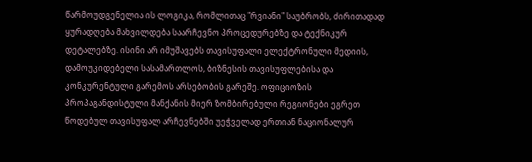წარმოუდგენელია ის ლოგიკა, რომლითაც "რვიანი" საუბრობს, ძირითადად ყურადღება მახვილდება საარჩევნო პროცედურებზე და ტექნიკურ დეტალებზე. ისინი არ იმუშავებს თავისუფალი ელექტრონული მედიის, დამოუკიდებელი სასამართლოს, ბიზნესის თავისუფლებისა და კონკურენტული გარემოს არსებობის გარეშე. ოფიციოზის პროპაგანდისტული მანქანის მიერ ზომბირებული რეგიონები ეგრეთ წოდებულ თავისუფალ არჩევნებში უეჭველად ერთიან ნაციონალურ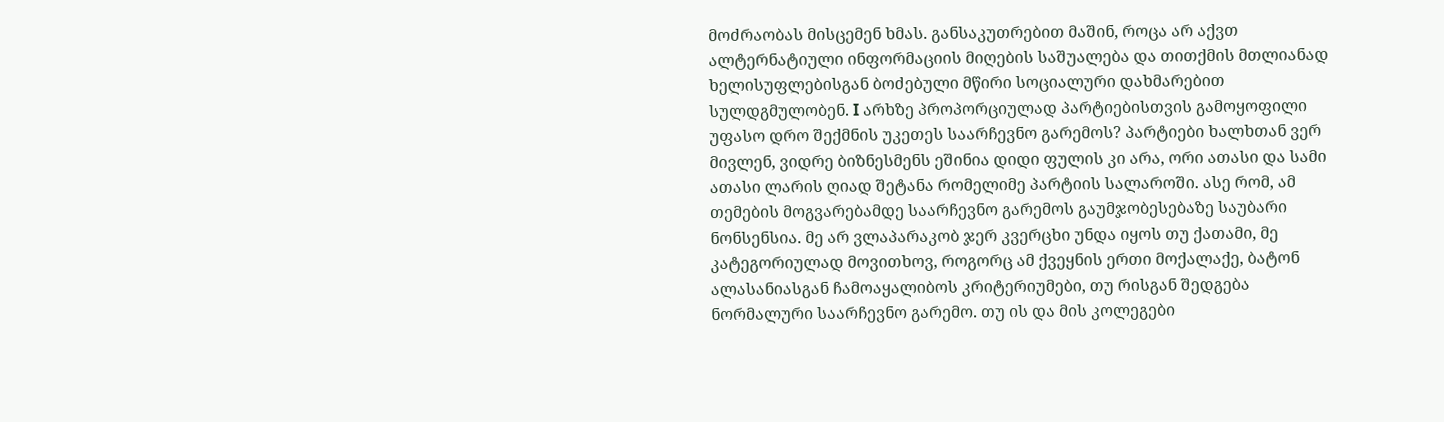მოძრაობას მისცემენ ხმას. განსაკუთრებით მაშინ, როცა არ აქვთ ალტერნატიული ინფორმაციის მიღების საშუალება და თითქმის მთლიანად ხელისუფლებისგან ბოძებული მწირი სოციალური დახმარებით სულდგმულობენ. I არხზე პროპორციულად პარტიებისთვის გამოყოფილი უფასო დრო შექმნის უკეთეს საარჩევნო გარემოს? პარტიები ხალხთან ვერ მივლენ, ვიდრე ბიზნესმენს ეშინია დიდი ფულის კი არა, ორი ათასი და სამი ათასი ლარის ღიად შეტანა რომელიმე პარტიის სალაროში. ასე რომ, ამ თემების მოგვარებამდე საარჩევნო გარემოს გაუმჯობესებაზე საუბარი ნონსენსია. მე არ ვლაპარაკობ ჯერ კვერცხი უნდა იყოს თუ ქათამი, მე კატეგორიულად მოვითხოვ, როგორც ამ ქვეყნის ერთი მოქალაქე, ბატონ ალასანიასგან ჩამოაყალიბოს კრიტერიუმები, თუ რისგან შედგება ნორმალური საარჩევნო გარემო. თუ ის და მის კოლეგები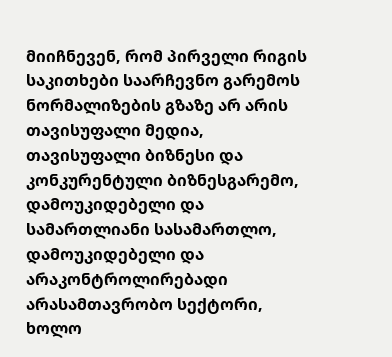მიიჩნევენ, რომ პირველი რიგის საკითხები საარჩევნო გარემოს ნორმალიზების გზაზე არ არის თავისუფალი მედია, თავისუფალი ბიზნესი და კონკურენტული ბიზნესგარემო, დამოუკიდებელი და სამართლიანი სასამართლო, დამოუკიდებელი და არაკონტროლირებადი არასამთავრობო სექტორი, ხოლო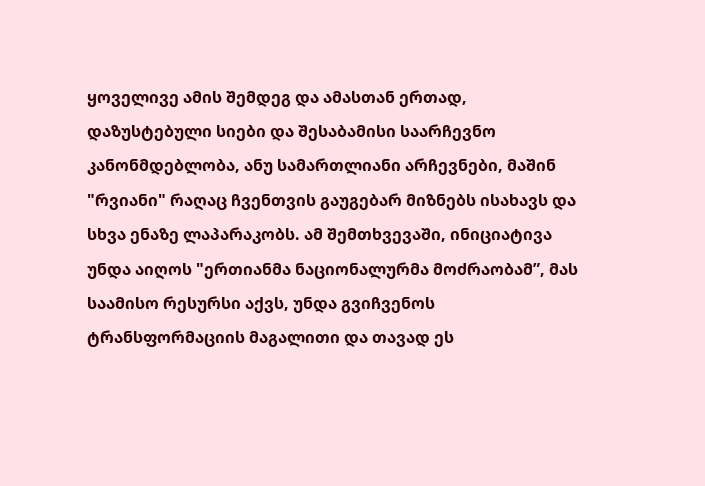ყოველივე ამის შემდეგ და ამასთან ერთად, დაზუსტებული სიები და შესაბამისი საარჩევნო კანონმდებლობა, ანუ სამართლიანი არჩევნები, მაშინ "რვიანი" რაღაც ჩვენთვის გაუგებარ მიზნებს ისახავს და სხვა ენაზე ლაპარაკობს. ამ შემთხვევაში, ინიციატივა უნდა აიღოს "ერთიანმა ნაციონალურმა მოძრაობამ”, მას საამისო რესურსი აქვს, უნდა გვიჩვენოს ტრანსფორმაციის მაგალითი და თავად ეს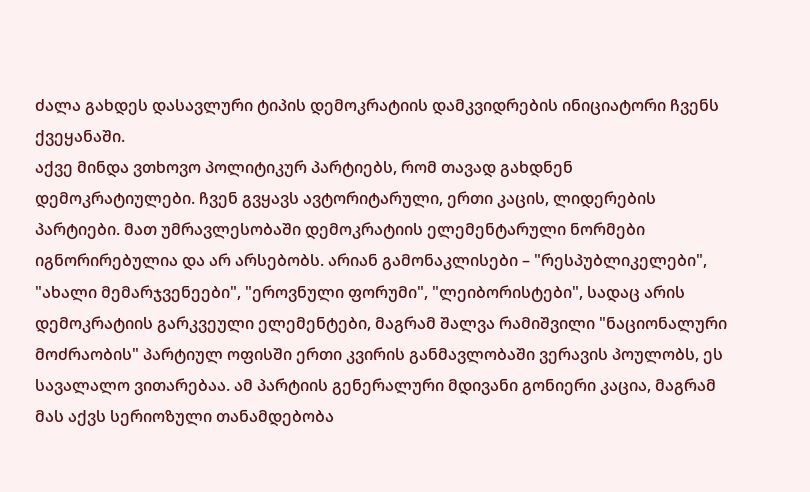ძალა გახდეს დასავლური ტიპის დემოკრატიის დამკვიდრების ინიციატორი ჩვენს ქვეყანაში.
აქვე მინდა ვთხოვო პოლიტიკურ პარტიებს, რომ თავად გახდნენ დემოკრატიულები. ჩვენ გვყავს ავტორიტარული, ერთი კაცის, ლიდერების პარტიები. მათ უმრავლესობაში დემოკრატიის ელემენტარული ნორმები იგნორირებულია და არ არსებობს. არიან გამონაკლისები – "რესპუბლიკელები", "ახალი მემარჯვენეები", "ეროვნული ფორუმი", "ლეიბორისტები", სადაც არის დემოკრატიის გარკვეული ელემენტები, მაგრამ შალვა რამიშვილი "ნაციონალური მოძრაობის" პარტიულ ოფისში ერთი კვირის განმავლობაში ვერავის პოულობს, ეს სავალალო ვითარებაა. ამ პარტიის გენერალური მდივანი გონიერი კაცია, მაგრამ მას აქვს სერიოზული თანამდებობა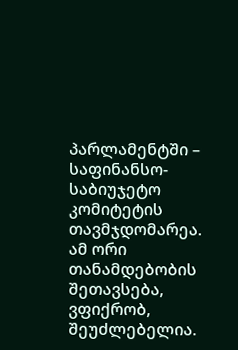პარლამენტში – საფინანსო-საბიუჯეტო კომიტეტის თავმჯდომარეა. ამ ორი თანამდებობის შეთავსება, ვფიქრობ, შეუძლებელია.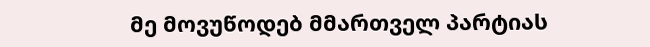მე მოვუწოდებ მმართველ პარტიას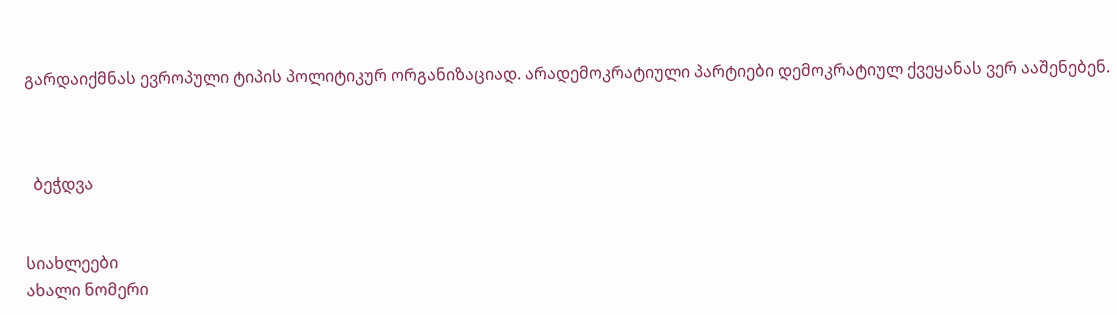გარდაიქმნას ევროპული ტიპის პოლიტიკურ ორგანიზაციად. არადემოკრატიული პარტიები დემოკრატიულ ქვეყანას ვერ ააშენებენ.



  ბეჭდვა


სიახლეები
ახალი ნომერი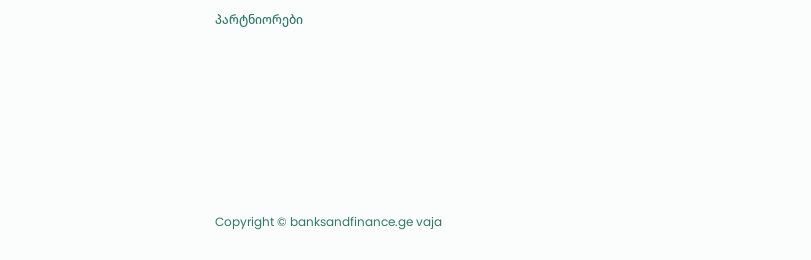პარტნიორები










Copyright © banksandfinance.ge vaja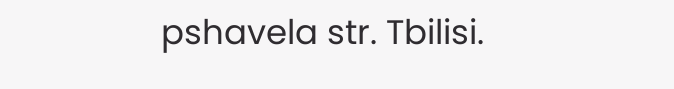pshavela str. Tbilisi.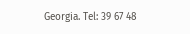Georgia. Tel: 39 67 48